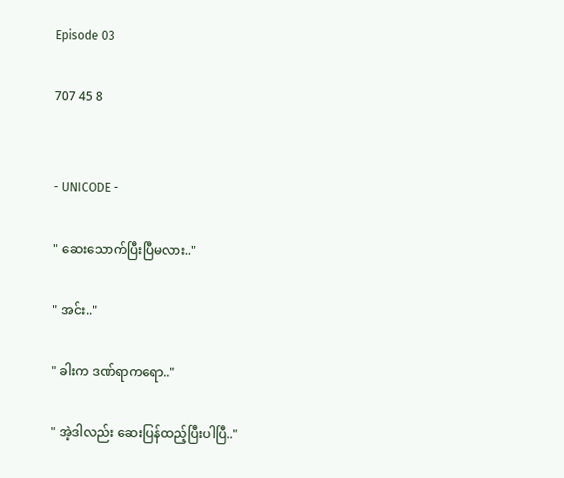Episode 03

707 45 8


- UNICODE -

" ဆေးသောက်ပြီးပြီမလား.."

" အင်း.."

" ခါးက ဒဏ်ရာကရော.."

" အဲ့ဒါလည်း ဆေးပြန်ထည့်ပြီးပါပြီ.."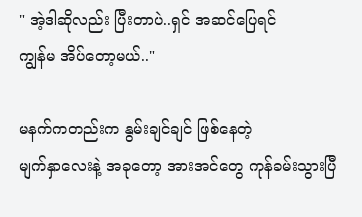" အဲ့ဒါဆိုလည်း ပြီးတာပဲ..ရှင် အဆင်ပြေရင်
ကျွန်မ အိပ်တော့မယ်.."

မနက်ကတည်းက နွမ်းချင်ချင် ဖြစ်နေတဲ့
မျက်နှာလေးနဲ့ အခုတော့ အားအင်တွေ ကုန်ခမ်းသွားပြီ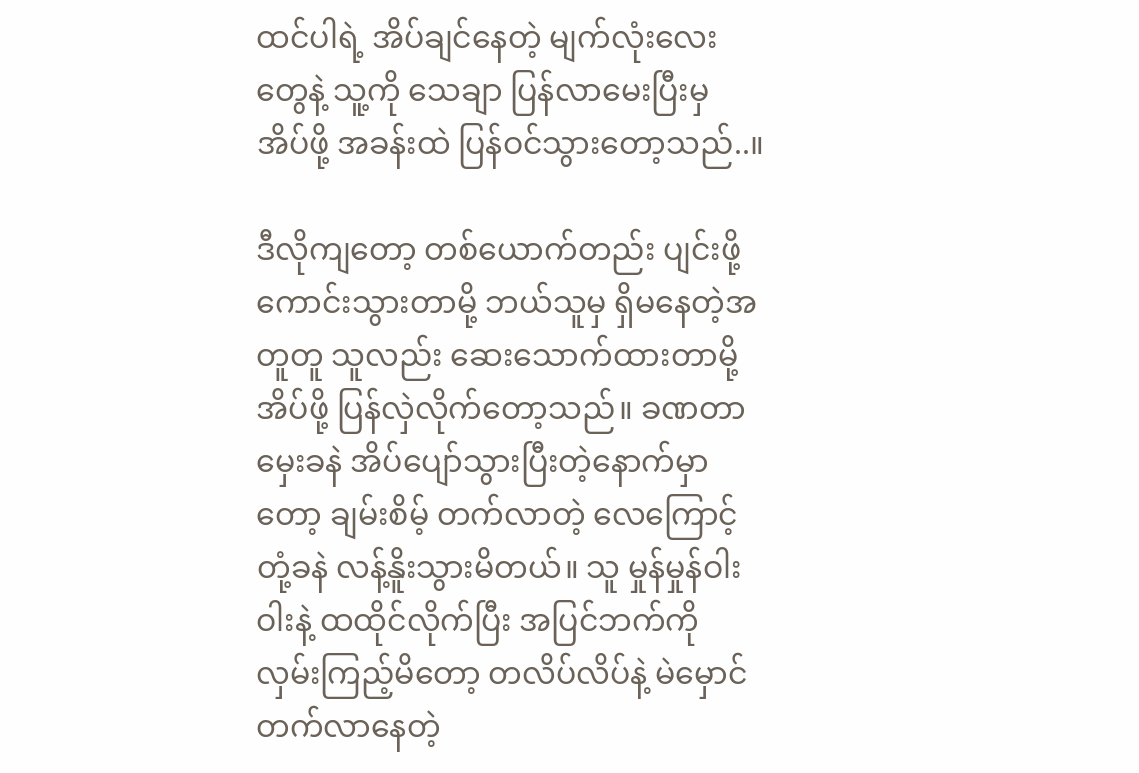ထင်ပါရဲ့ အိပ်ချင်နေတဲ့ မျက်လုံးလေးတွေနဲ့ သူ့ကို သေချာ ပြန်လာမေးပြီးမှ အိပ်ဖို့ အခန်းထဲ ပြန်ဝင်သွားတော့သည်..။

ဒီလိုကျတော့ တစ်ယောက်တည်း ပျင်းဖို့ကောင်းသွားတာမို့ ဘယ်သူမှ ရှိမနေတဲ့အတူတူ သူလည်း ဆေးသောက်ထားတာမို့ အိပ်ဖို့ ပြန်လှဲလိုက်တော့သည်။ ခဏတာ မှေးခနဲ အိပ်ပျော်သွားပြီးတဲ့နောက်မှာတော့ ချမ်းစိမ့် တက်လာတဲ့ လေကြောင့် တုံ့ခနဲ လန့်နိူးသွားမိတယ်။ သူ မှုန်မှုန်ဝါးဝါးနဲ့ ထထိုင်လိုက်ပြီး အပြင်ဘက်ကို လှမ်းကြည့်မိတော့ တလိပ်လိပ်နဲ့ မဲမှောင်တက်လာနေတဲ့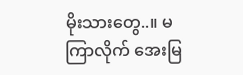မိုးသားတွေ..။ မကြာလိုက် အေးမြ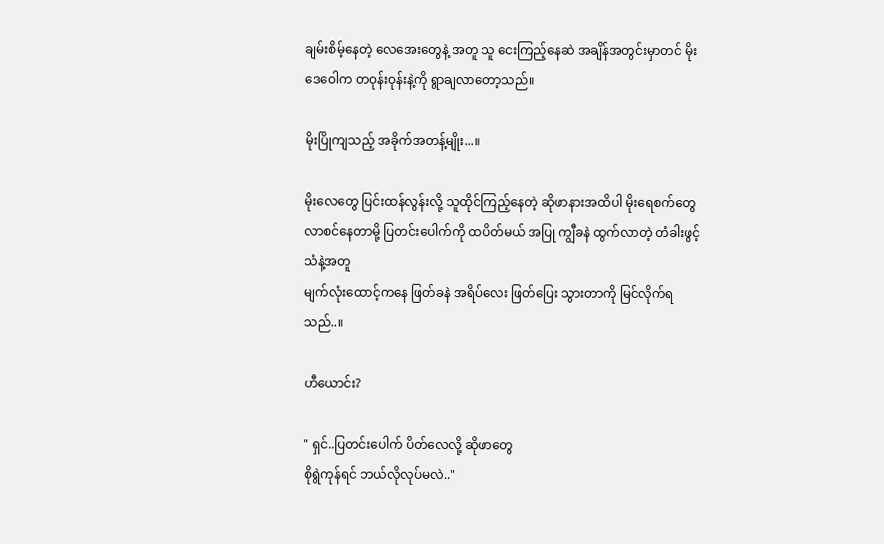ချမ်းစိမ့်နေတဲ့ လေအေးတွေနဲ့ အတူ သူ ငေးကြည့်နေဆဲ အချိန်အတွင်းမှာတင် မိုးဒေဝေါက တဝုန်းဝုန်းနဲ့ကို ရွာချလာတော့သည်။

မိုးပြိုကျသည့် အခိုက်အတန့်မျိုး...။

မိုးလေတွေ ပြင်းထန်လွန်းလို့ သူထိုင်ကြည့်နေတဲ့ ဆိုဖာနားအထိပါ မိုးရေစက်တွေ လာစင်နေတာမို့ ပြတင်းပေါက်ကို ထပိတ်မယ် အပြု ကျွီခနဲ ထွက်လာတဲ့ တံခါးဖွင့်သံနဲ့အတူ
မျက်လုံးထောင့်ကနေ ဖြတ်ခနဲ အရိပ်လေး ဖြတ်ပြေး သွားတာကို မြင်လိုက်ရသည်..။

ဟီယောင်း?

" ရှင်..ပြတင်းပေါက် ပိတ်လေလို့ ဆိုဖာတွေ
စိုရွဲကုန်ရင် ဘယ်လိုလုပ်မလဲ.."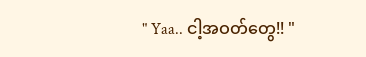" Yaa.. ငါ့အဝတ်တွေ!! "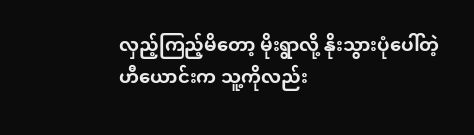လှည့်ကြည့်မိတော့ မိုးရွာလို့ နိုးသွားပုံပေါ်တဲ့
ဟီယောင်းက သူ့ကိုလည်း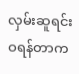လှမ်းဆူရင်း
ဝရန်တာက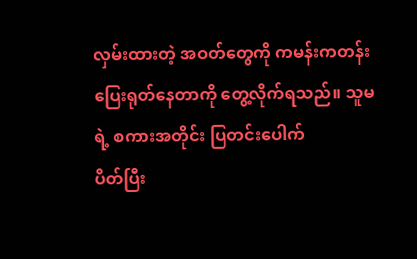လှမ်းထားတဲ့ အဝတ်တွေကို ကမန်းကတန်း ပြေးရုတ်နေတာကို တွေ့လိုက်ရသည်။ သူမရဲ့ စကားအတိုင်း ပြတင်းပေါက်
ပိတ်ပြီး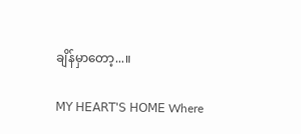ချိန်မှာတော့...။

𝖬𝖸 𝖧𝖤𝖠𝖱𝖳'𝖲 𝖧𝖮𝖬𝖤 Where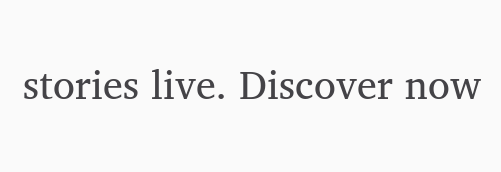stories live. Discover now